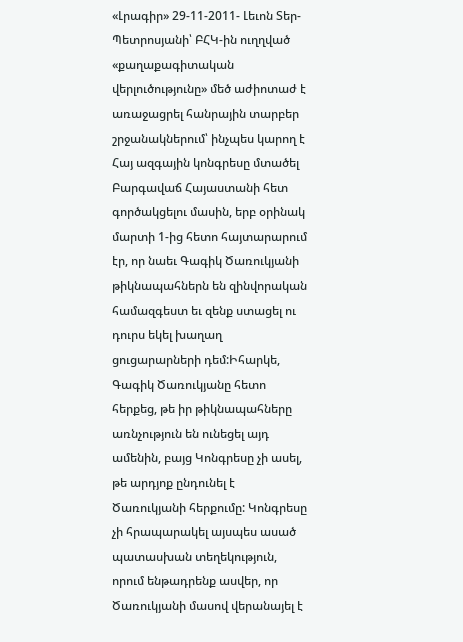«Լրագիր» 29-11-2011- Լեւոն Տեր-Պետրոսյանի՝ ԲՀԿ-ին ուղղված «քաղաքագիտական վերլուծությունը» մեծ աժիոտաժ է առաջացրել հանրային տարբեր շրջանակներում՝ ինչպես կարող է Հայ ազգային կոնգրեսը մտածել Բարգավաճ Հայաստանի հետ գործակցելու մասին, երբ օրինակ մարտի 1-ից հետո հայտարարում էր, որ նաեւ Գագիկ Ծառուկյանի թիկնապահներն են զինվորական համազգեստ եւ զենք ստացել ու դուրս եկել խաղաղ ցուցարարների դեմ:Իհարկե, Գագիկ Ծառուկյանը հետո հերքեց, թե իր թիկնապահները առնչություն են ունեցել այդ ամենին, բայց Կոնգրեսը չի ասել, թե արդյոք ընդունել է Ծառուկյանի հերքումը: Կոնգրեսը չի հրապարակել այսպես ասած պատասխան տեղեկություն, որում ենթադրենք ասվեր, որ Ծառուկյանի մասով վերանայել է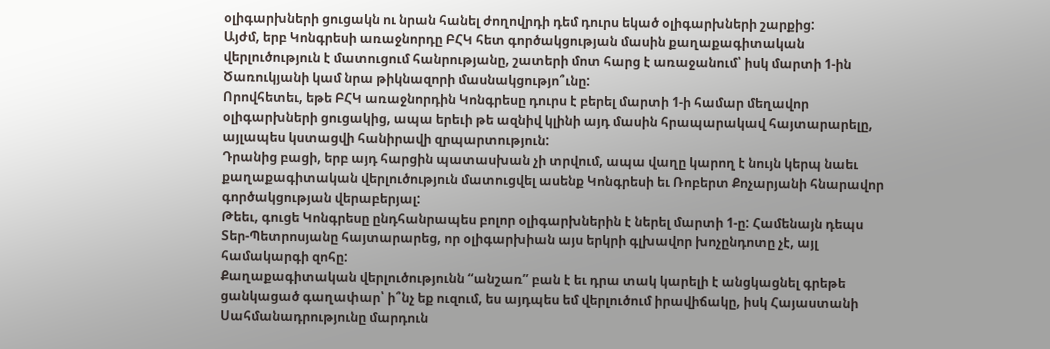օլիգարխների ցուցակն ու նրան հանել ժողովրդի դեմ դուրս եկած օլիգարխների շարքից:
Այժմ, երբ Կոնգրեսի առաջնորդը ԲՀԿ հետ գործակցության մասին քաղաքագիտական վերլուծություն է մատուցում հանրությանը, շատերի մոտ հարց է առաջանում՝ իսկ մարտի 1-ին Ծառուկյանի կամ նրա թիկնազորի մասնակցությո՞ւնը:
Որովհետեւ, եթե ԲՀԿ առաջնորդին Կոնգրեսը դուրս է բերել մարտի 1-ի համար մեղավոր օլիգարխների ցուցակից, ապա երեւի թե ազնիվ կլինի այդ մասին հրապարակավ հայտարարելը, այլապես կստացվի հանիրավի զրպարտություն:
Դրանից բացի, երբ այդ հարցին պատասխան չի տրվում, ապա վաղը կարող է նույն կերպ նաեւ քաղաքագիտական վերլուծություն մատուցվել ասենք Կոնգրեսի եւ Ռոբերտ Քոչարյանի հնարավոր գործակցության վերաբերյալ:
Թեեւ, գուցե Կոնգրեսը ընդհանրապես բոլոր օլիգարխներին է ներել մարտի 1-ը: Համենայն դեպս Տեր-Պետրոսյանը հայտարարեց, որ օլիգարխիան այս երկրի գլխավոր խոչընդոտը չէ, այլ համակարգի զոհը:
Քաղաքագիտական վերլուծությունն “անշառ” բան է եւ դրա տակ կարելի է անցկացնել գրեթե ցանկացած գաղափար՝ ի՞նչ եք ուզում, ես այդպես եմ վերլուծում իրավիճակը, իսկ Հայաստանի Սահմանադրությունը մարդուն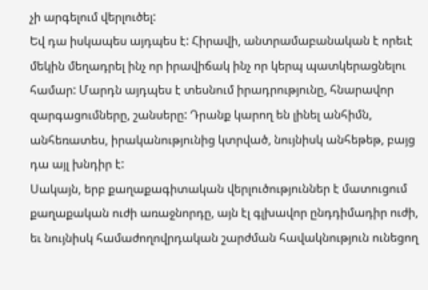չի արգելում վերլուծել:
Եվ դա իսկապես այդպես է: Հիրավի, անտրամաբանական է որեւէ մեկին մեղադրել ինչ որ իրավիճակ ինչ որ կերպ պատկերացնելու համար: Մարդն այդպես է տեսնում իրադրությունը, հնարավոր զարգացումները, շանսերը: Դրանք կարող են լինել անհիմն, անհեռատես, իրականությունից կտրված, նույնիսկ անհեթեթ, բայց դա այլ խնդիր է:
Սակայն, երբ քաղաքագիտական վերլուծություններ է մատուցում քաղաքական ուժի առաջնորդը, այն էլ գլխավոր ընդդիմադիր ուժի, եւ նույնիսկ համաժողովրդական շարժման հավակնություն ունեցող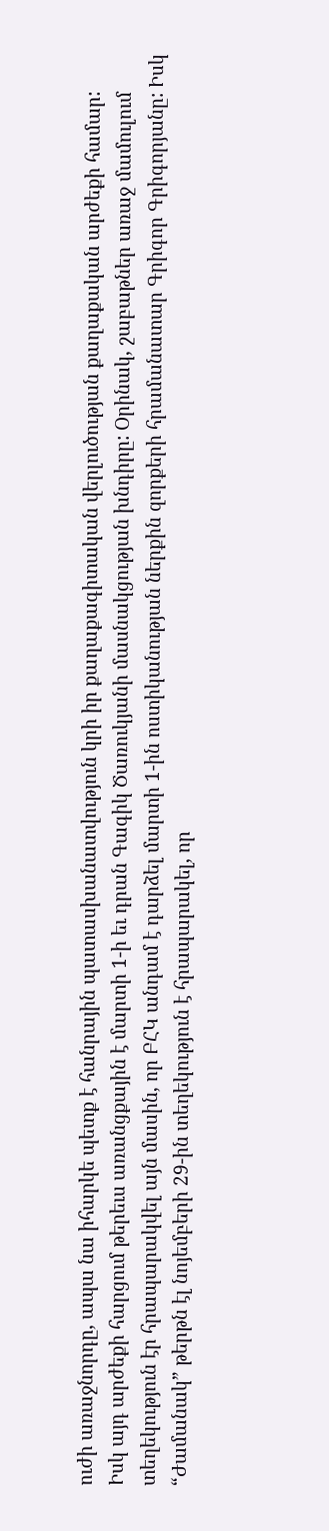ուժի առաջնորդը, ապա նա իհարկե պետք է հանրային պատասխանատվություն կրի իր քաղաքագիտական վերլուծության քաղաքական արժեքի համար:
Իսկ այդ արժեքի հարցում թերեւս առանցքային է մարտի 1-ի եւ դրան Գագիկ Ծառուկյանի մասնակցության խնդիրը: Օրինակ, շաբաթներ առաջ մամուլում տեղեկություն էր հրապարակվել այն մասին, որ ԲՀԿ անդամ է դարձել մարտի 1-ին ոստիկանության ներքին զորքերի հրամանատար Գրիգոր Գրիգորյանը: Իսկ “Ժամանակ” թերթն էլ նոյեմբերի 29-ին տեղեկություն է հրապարակել, որ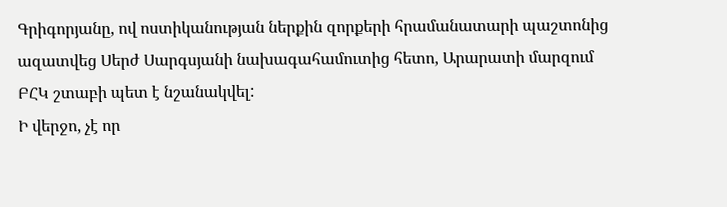Գրիգորյանը, ով ոստիկանության ներքին զորքերի հրամանատարի պաշտոնից ազատվեց Սերժ Սարգսյանի նախագահամուտից հետո, Արարատի մարզում ԲՀԿ շտաբի պետ է նշանակվել:
Ի վերջո, չէ որ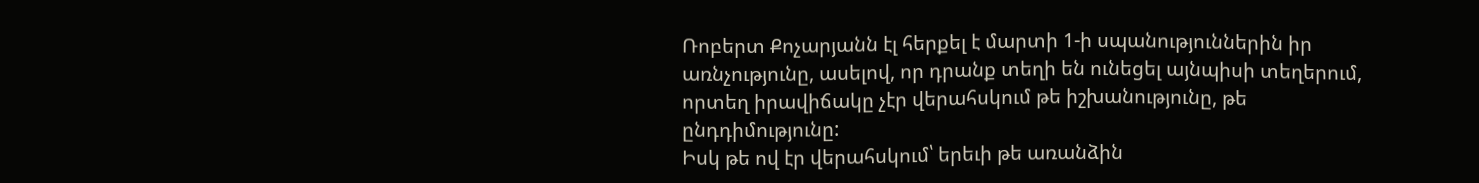Ռոբերտ Քոչարյանն էլ հերքել է մարտի 1-ի սպանություններին իր առնչությունը, ասելով, որ դրանք տեղի են ունեցել այնպիսի տեղերում, որտեղ իրավիճակը չէր վերահսկում թե իշխանությունը, թե ընդդիմությունը:
Իսկ թե ով էր վերահսկում՝ երեւի թե առանձին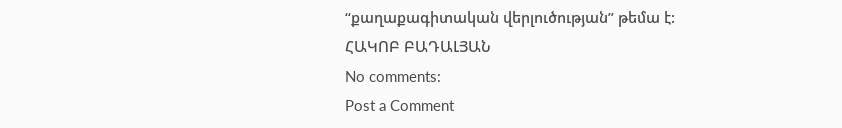“քաղաքագիտական վերլուծության” թեմա է:
ՀԱԿՈԲ ԲԱԴԱԼՅԱՆ
No comments:
Post a Comment